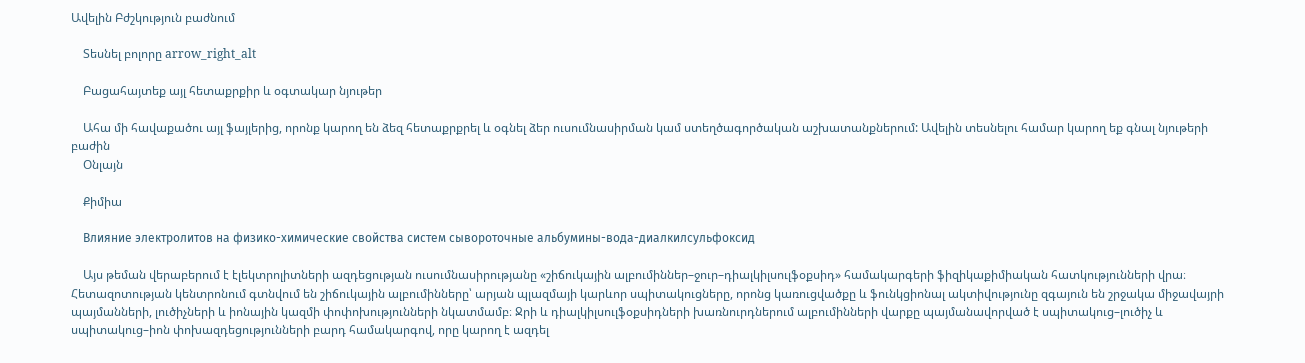Ավելին Բժշկություն բաժնում

    Տեսնել բոլորը arrow_right_alt

    Բացահայտեք այլ հետաքրքիր և օգտակար նյութեր

    Ահա մի հավաքածու այլ ֆայլերից, որոնք կարող են ձեզ հետաքրքրել և օգնել ձեր ուսումնասիրման կամ ստեղծագործական աշխատանքներում: Ավելին տեսնելու համար կարող եք գնալ նյութերի բաժին
    Օնլայն

    Քիմիա

    Влияние электролитов на физико-химические свойства систем сывороточные альбумины-вода-диалкилсульфоксид

    Այս թեման վերաբերում է էլեկտրոլիտների ազդեցության ուսումնասիրությանը «շիճուկային ալբումիններ–ջուր–դիալկիլսուլֆօքսիդ» համակարգերի ֆիզիկաքիմիական հատկությունների վրա։ Հետազոտության կենտրոնում գտնվում են շիճուկային ալբումինները՝ արյան պլազմայի կարևոր սպիտակուցները, որոնց կառուցվածքը և ֆունկցիոնալ ակտիվությունը զգայուն են շրջակա միջավայրի պայմանների, լուծիչների և իոնային կազմի փոփոխությունների նկատմամբ։ Ջրի և դիալկիլսուլֆօքսիդների խառնուրդներում ալբումինների վարքը պայմանավորված է սպիտակուց–լուծիչ և սպիտակուց–իոն փոխազդեցությունների բարդ համակարգով, որը կարող է ազդել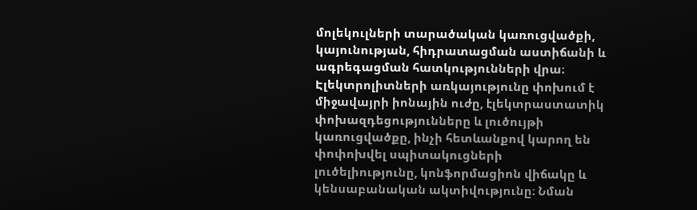մոլեկուլների տարածական կառուցվածքի, կայունության, հիդրատացման աստիճանի և ագրեգացման հատկությունների վրա։ Էլեկտրոլիտների առկայությունը փոխում է միջավայրի իոնային ուժը, էլեկտրաստատիկ փոխազդեցությունները և լուծույթի կառուցվածքը, ինչի հետևանքով կարող են փոփոխվել սպիտակուցների լուծելիությունը, կոնֆորմացիոն վիճակը և կենսաբանական ակտիվությունը։ Նման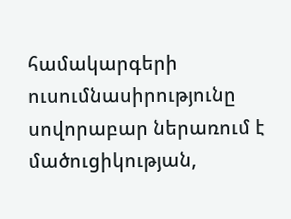համակարգերի ուսումնասիրությունը սովորաբար ներառում է մածուցիկության,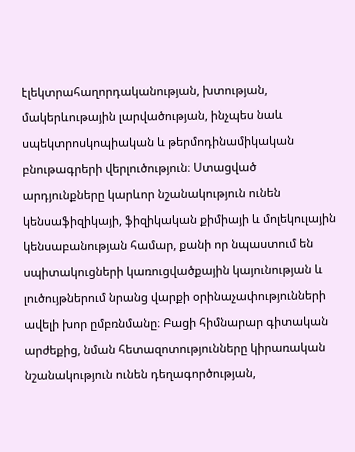էլեկտրահաղորդականության, խտության, մակերևութային լարվածության, ինչպես նաև սպեկտրոսկոպիական և թերմոդինամիկական բնութագրերի վերլուծություն։ Ստացված արդյունքները կարևոր նշանակություն ունեն կենսաֆիզիկայի, ֆիզիկական քիմիայի և մոլեկուլային կենսաբանության համար, քանի որ նպաստում են սպիտակուցների կառուցվածքային կայունության և լուծույթներում նրանց վարքի օրինաչափությունների ավելի խոր ըմբռնմանը։ Բացի հիմնարար գիտական արժեքից, նման հետազոտությունները կիրառական նշանակություն ունեն դեղագործության,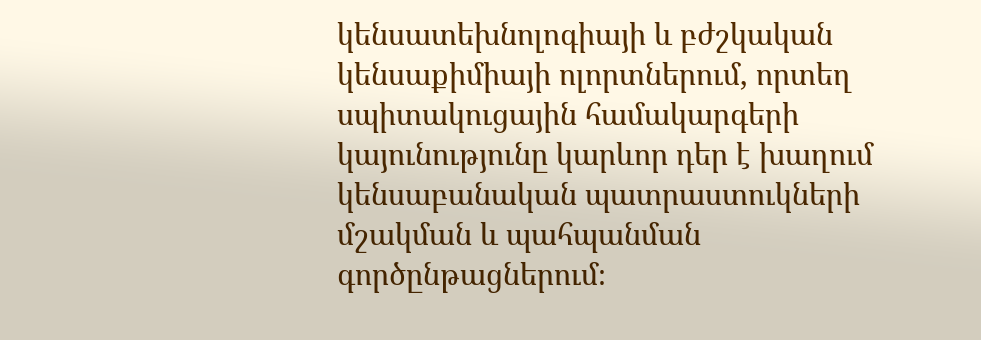կենսատեխնոլոգիայի և բժշկական կենսաքիմիայի ոլորտներում, որտեղ սպիտակուցային համակարգերի կայունությունը կարևոր դեր է խաղում կենսաբանական պատրաստուկների մշակման և պահպանման գործընթացներում։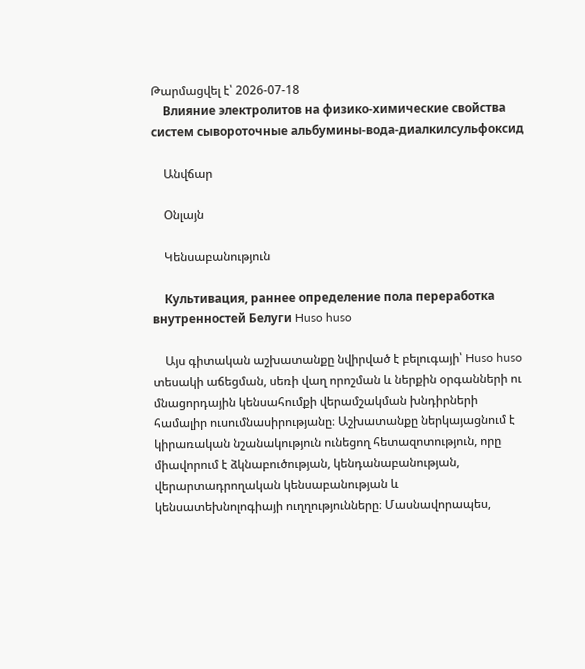Թարմացվել է՝ 2026-07-18
    Влияние электролитов на физико-химические свойства систем сывороточные альбумины-вода-диалкилсульфоксид

    Անվճար

    Օնլայն

    Կենսաբանություն

    Культивация, раннее определение пола переработка внутренностей Белуги Huso huso

    Այս գիտական աշխատանքը նվիրված է բելուգայի՝ Huso huso տեսակի աճեցման, սեռի վաղ որոշման և ներքին օրգանների ու մնացորդային կենսահումքի վերամշակման խնդիրների համալիր ուսումնասիրությանը։ Աշխատանքը ներկայացնում է կիրառական նշանակություն ունեցող հետազոտություն, որը միավորում է ձկնաբուծության, կենդանաբանության, վերարտադրողական կենսաբանության և կենսատեխնոլոգիայի ուղղությունները։ Մասնավորապես,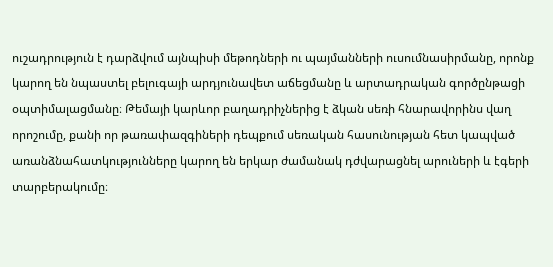ուշադրություն է դարձվում այնպիսի մեթոդների ու պայմանների ուսումնասիրմանը, որոնք կարող են նպաստել բելուգայի արդյունավետ աճեցմանը և արտադրական գործընթացի օպտիմալացմանը։ Թեմայի կարևոր բաղադրիչներից է ձկան սեռի հնարավորինս վաղ որոշումը, քանի որ թառափազգիների դեպքում սեռական հասունության հետ կապված առանձնահատկությունները կարող են երկար ժամանակ դժվարացնել արուների և էգերի տարբերակումը։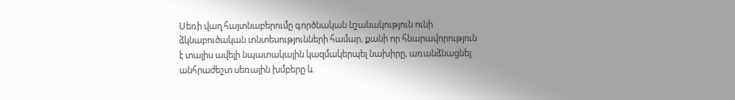Սեռի վաղ հայտնաբերումը գործնական նշանակություն ունի ձկնաբուծական տնտեսությունների համար, քանի որ հնարավորություն է տալիս ավելի նպատակային կազմակերպել նախիրը, առանձնացնել անհրաժեշտ սեռային խմբերը և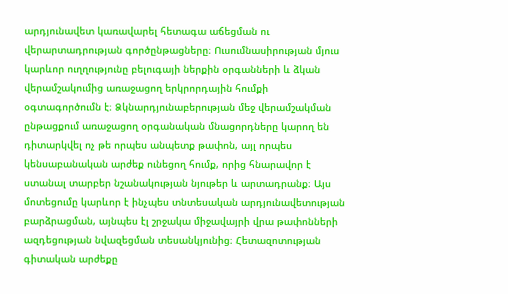արդյունավետ կառավարել հետագա աճեցման ու վերարտադրության գործընթացները։ Ուսումնասիրության մյուս կարևոր ուղղությունը բելուգայի ներքին օրգանների և ձկան վերամշակումից առաջացող երկրորդային հումքի օգտագործումն է։ Ձկնարդյունաբերության մեջ վերամշակման ընթացքում առաջացող օրգանական մնացորդները կարող են դիտարկվել ոչ թե որպես անպետք թափոն, այլ որպես կենսաբանական արժեք ունեցող հումք, որից հնարավոր է ստանալ տարբեր նշանակության նյութեր և արտադրանք։ Այս մոտեցումը կարևոր է ինչպես տնտեսական արդյունավետության բարձրացման, այնպես էլ շրջակա միջավայրի վրա թափոնների ազդեցության նվազեցման տեսանկյունից։ Հետազոտության գիտական արժեքը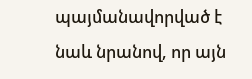պայմանավորված է նաև նրանով, որ այն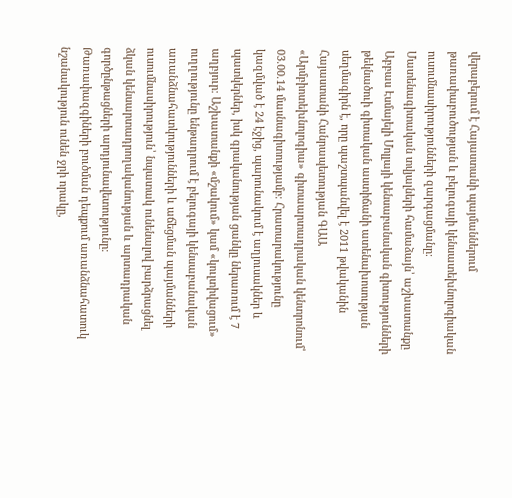վերաբերում է Հայաստանի պայմաններում թառափաբուծության և բելուգայի կենսատեխնոլոգիական ուսումնասիրությունների զարգացմանը։ Մատենագիտական տվյալների համաձայն՝ աշխատանքը Աբբաս Էսմայելի Մոլլայի կենսաբանական գիտությունների թեկնածուի գիտական աստիճանի ատենախոսության սեղմագիրն է, որը պաշտպանվել է 2011 թվականին Հայաստանի Հանրապետության ԳԱԱ «Արմբիոտեխնոլոգիա» գիտաարտադրական կենտրոնում՝ 03.00.14 մասնագիտությամբ։ Հրատարակությունը կազմված է 24 էջից, պարունակում է աղյուսակներ և պատկերներ, իսկ գրականության ցանկը ներառում է 7 աղբյուր։ Աշխատանքի «մշակում» կամ «կուլտիվացում» ուղղությունը ենթադրում է բելուգայի կենսաբանական առանձնահատկությունների և աճեցման պայմանների ուսումնասիրություն՝ նպատակ ունենալով բարձրացնել ձկան կենսարտադրողականության և արտադրական գործընթացների արդյունավետությունը։ Թառափազգիների բուծման դեպքում առանձնահատուկ նշանակություն ունեն ջրի որակը,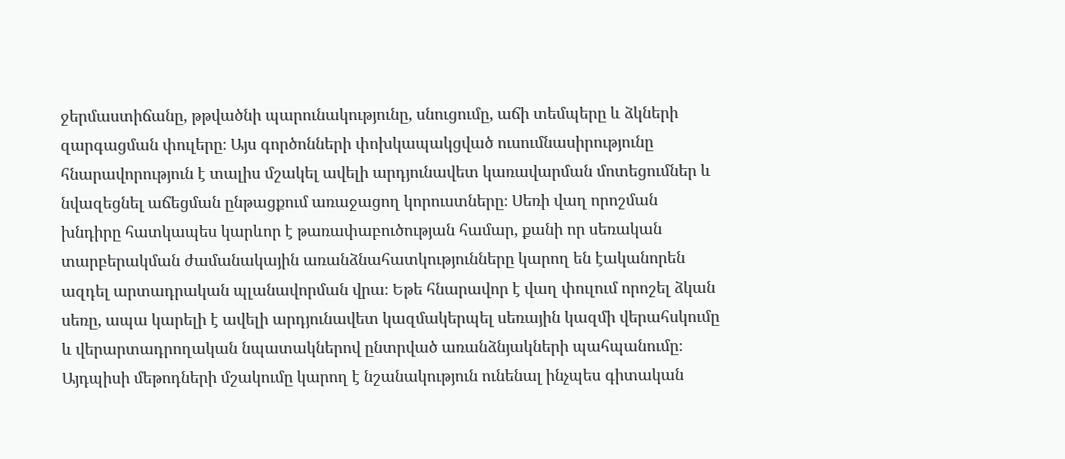ջերմաստիճանը, թթվածնի պարունակությունը, սնուցումը, աճի տեմպերը և ձկների զարգացման փուլերը։ Այս գործոնների փոխկապակցված ուսումնասիրությունը հնարավորություն է տալիս մշակել ավելի արդյունավետ կառավարման մոտեցումներ և նվազեցնել աճեցման ընթացքում առաջացող կորուստները։ Սեռի վաղ որոշման խնդիրը հատկապես կարևոր է թառափաբուծության համար, քանի որ սեռական տարբերակման ժամանակային առանձնահատկությունները կարող են էականորեն ազդել արտադրական պլանավորման վրա։ Եթե հնարավոր է վաղ փուլում որոշել ձկան սեռը, ապա կարելի է ավելի արդյունավետ կազմակերպել սեռային կազմի վերահսկումը և վերարտադրողական նպատակներով ընտրված առանձնյակների պահպանումը։ Այդպիսի մեթոդների մշակումը կարող է նշանակություն ունենալ ինչպես գիտական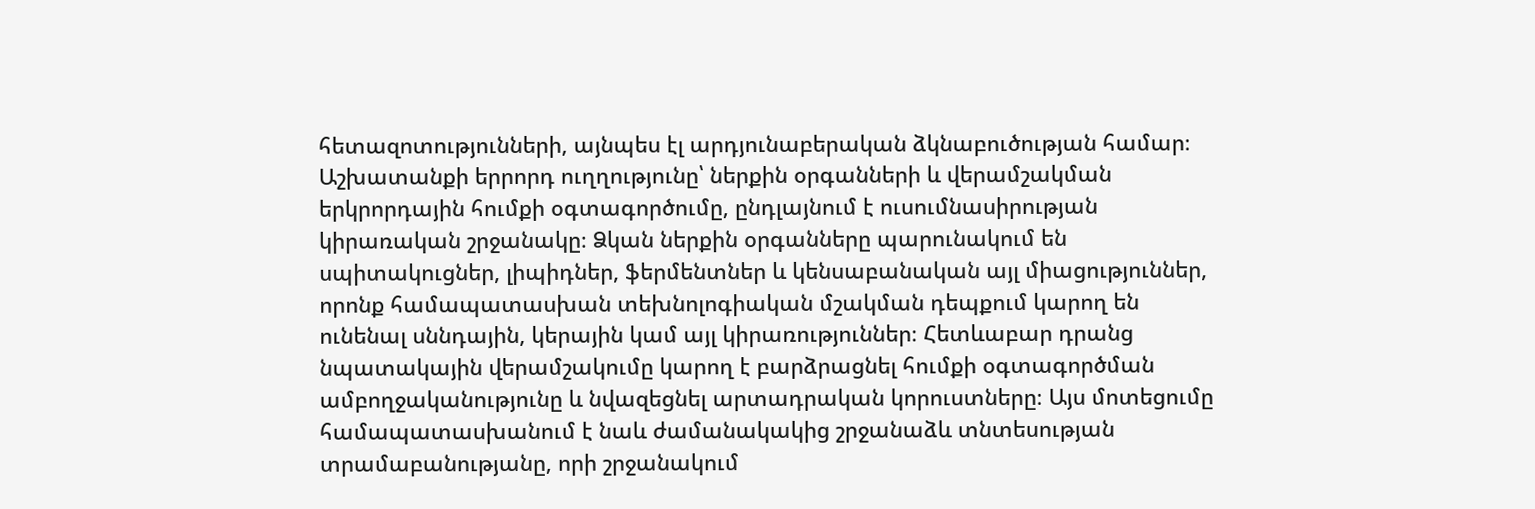հետազոտությունների, այնպես էլ արդյունաբերական ձկնաբուծության համար։ Աշխատանքի երրորդ ուղղությունը՝ ներքին օրգանների և վերամշակման երկրորդային հումքի օգտագործումը, ընդլայնում է ուսումնասիրության կիրառական շրջանակը։ Ձկան ներքին օրգանները պարունակում են սպիտակուցներ, լիպիդներ, ֆերմենտներ և կենսաբանական այլ միացություններ, որոնք համապատասխան տեխնոլոգիական մշակման դեպքում կարող են ունենալ սննդային, կերային կամ այլ կիրառություններ։ Հետևաբար դրանց նպատակային վերամշակումը կարող է բարձրացնել հումքի օգտագործման ամբողջականությունը և նվազեցնել արտադրական կորուստները։ Այս մոտեցումը համապատասխանում է նաև ժամանակակից շրջանաձև տնտեսության տրամաբանությանը, որի շրջանակում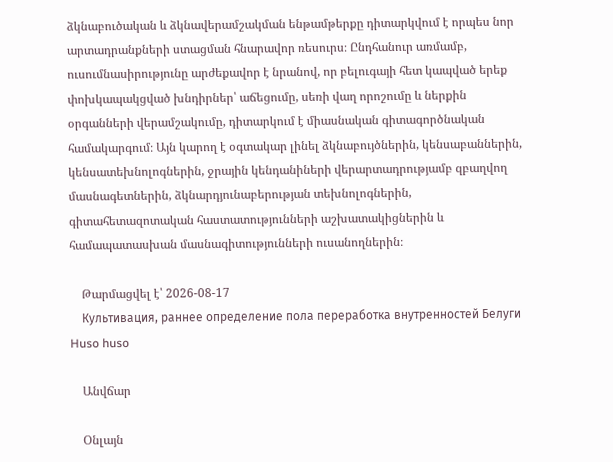ձկնաբուծական և ձկնավերամշակման ենթամթերքը դիտարկվում է որպես նոր արտադրանքների ստացման հնարավոր ռեսուրս։ Ընդհանուր առմամբ, ուսումնասիրությունը արժեքավոր է նրանով, որ բելուգայի հետ կապված երեք փոխկապակցված խնդիրներ՝ աճեցումը, սեռի վաղ որոշումը և ներքին օրգանների վերամշակումը, դիտարկում է միասնական գիտագործնական համակարգում։ Այն կարող է օգտակար լինել ձկնաբույծներին, կենսաբաններին, կենսատեխնոլոգներին, ջրային կենդանիների վերարտադրությամբ զբաղվող մասնագետներին, ձկնարդյունաբերության տեխնոլոգներին, գիտահետազոտական հաստատությունների աշխատակիցներին և համապատասխան մասնագիտությունների ուսանողներին։

    Թարմացվել է՝ 2026-08-17
    Культивация, раннее определение пола переработка внутренностей Белуги Huso huso

    Անվճար

    Օնլայն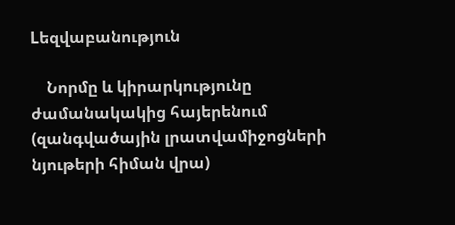Lեզվաբանություն

    Նորմը և կիրարկությունը ժամանակակից հայերենում (զանգվածային լրատվամիջոցների նյութերի հիման վրա)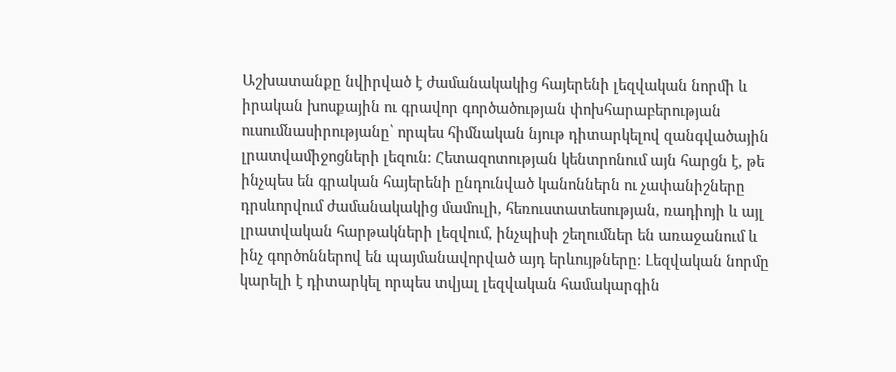Աշխատանքը նվիրված է ժամանակակից հայերենի լեզվական նորմի և իրական խոսքային ու գրավոր գործածության փոխհարաբերության ուսումնասիրությանը՝ որպես հիմնական նյութ դիտարկելով զանգվածային լրատվամիջոցների լեզուն։ Հետազոտության կենտրոնում այն հարցն է, թե ինչպես են գրական հայերենի ընդունված կանոններն ու չափանիշները դրսևորվում ժամանակակից մամուլի, հեռուստատեսության, ռադիոյի և այլ լրատվական հարթակների լեզվում, ինչպիսի շեղումներ են առաջանում և ինչ գործոններով են պայմանավորված այդ երևույթները։ Լեզվական նորմը կարելի է դիտարկել որպես տվյալ լեզվական համակարգին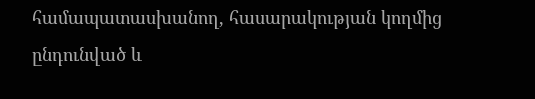համապատասխանող, հասարակության կողմից ընդունված և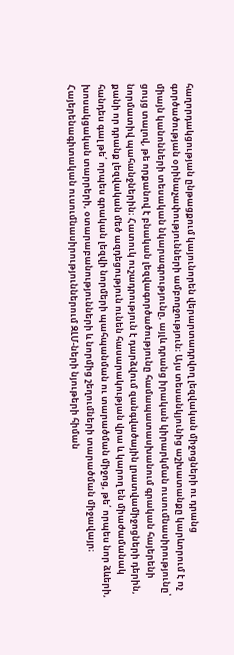հաղորդակցության ընթացքում կայունորեն վերարտադրվող լեզվական միջոցների ու դրանց գործածության օրինաչափությունների ամբողջություն։ Այս տեսանկյունից աշխատանքը կարևորում է ոչ միայն կանոնների տեսական նկարագրությունը, այլև դրանց իրական կիրարկման ուսումնասիրությունը՝ ցույց տալով, թե որքանով է բնական լեզվագործածությունը համապատասխանում գրական հայերենի նորմատիվ պահանջներին։ Հատուկ ուշադրություն է դարձվում զանգվածային լրատվամիջոցների դերին, քանի որ դրանք լեզվական մեծ ազդեցություն ունեն հասարակության վրա և կարող են միաժամանակ հանդես գալ թե՛ որպես գրական լեզվի նորմերի պահպանման ու տարածման միջոց, թե՛ որպես նոր ձևերի, խոսակցական տարրերի, օտարաբանությունների և նորմից շեղումների տարածման միջավայր։ Հայերենագիտական ուսումնասիրություններում ԶԼՄ-ների նյութերի հիման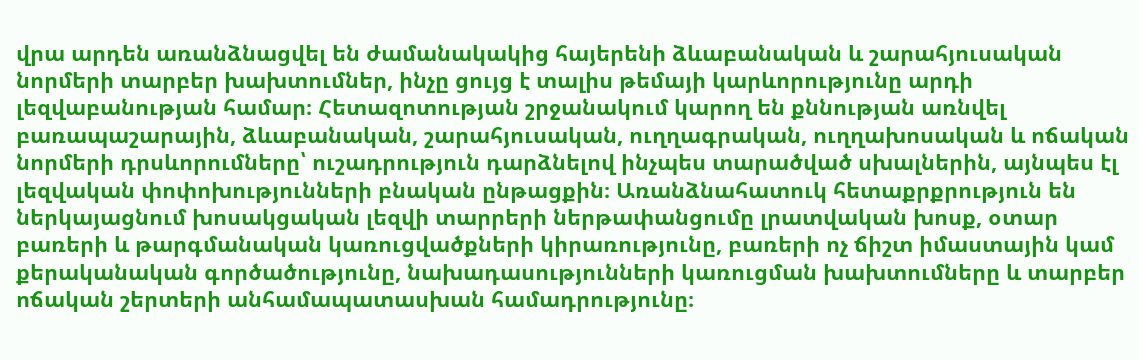վրա արդեն առանձնացվել են ժամանակակից հայերենի ձևաբանական և շարահյուսական նորմերի տարբեր խախտումներ, ինչը ցույց է տալիս թեմայի կարևորությունը արդի լեզվաբանության համար։ Հետազոտության շրջանակում կարող են քննության առնվել բառապաշարային, ձևաբանական, շարահյուսական, ուղղագրական, ուղղախոսական և ոճական նորմերի դրսևորումները՝ ուշադրություն դարձնելով ինչպես տարածված սխալներին, այնպես էլ լեզվական փոփոխությունների բնական ընթացքին։ Առանձնահատուկ հետաքրքրություն են ներկայացնում խոսակցական լեզվի տարրերի ներթափանցումը լրատվական խոսք, օտար բառերի և թարգմանական կառուցվածքների կիրառությունը, բառերի ոչ ճիշտ իմաստային կամ քերականական գործածությունը, նախադասությունների կառուցման խախտումները և տարբեր ոճական շերտերի անհամապատասխան համադրությունը։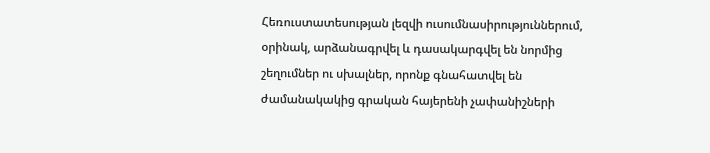Հեռուստատեսության լեզվի ուսումնասիրություններում, օրինակ, արձանագրվել և դասակարգվել են նորմից շեղումներ ու սխալներ, որոնք գնահատվել են ժամանակակից գրական հայերենի չափանիշների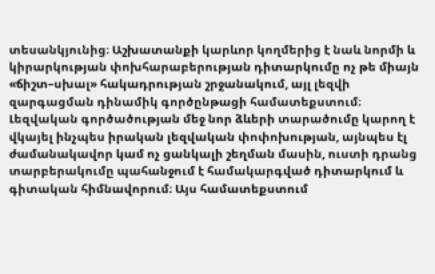տեսանկյունից։ Աշխատանքի կարևոր կողմերից է նաև նորմի և կիրարկության փոխհարաբերության դիտարկումը ոչ թե միայն «ճիշտ–սխալ» հակադրության շրջանակում, այլ լեզվի զարգացման դինամիկ գործընթացի համատեքստում։ Լեզվական գործածության մեջ նոր ձևերի տարածումը կարող է վկայել ինչպես իրական լեզվական փոփոխության, այնպես էլ ժամանակավոր կամ ոչ ցանկալի շեղման մասին, ուստի դրանց տարբերակումը պահանջում է համակարգված դիտարկում և գիտական հիմնավորում։ Այս համատեքստում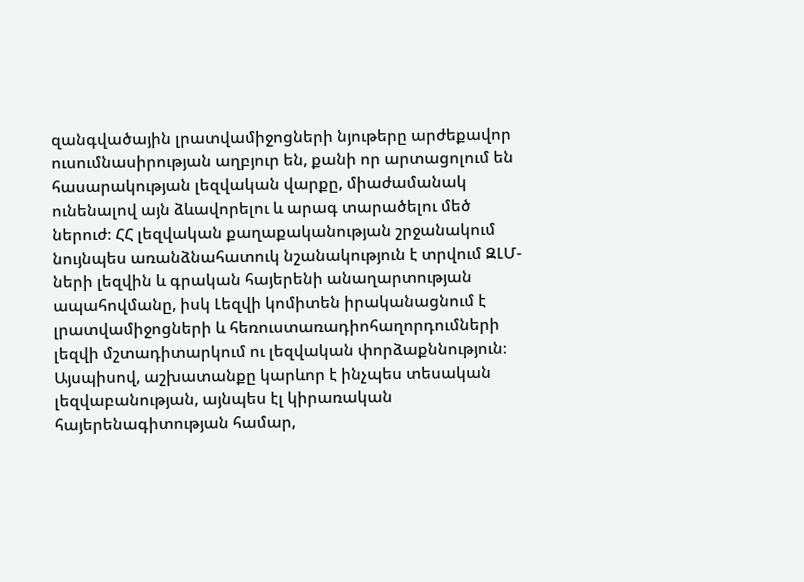զանգվածային լրատվամիջոցների նյութերը արժեքավոր ուսումնասիրության աղբյուր են, քանի որ արտացոլում են հասարակության լեզվական վարքը, միաժամանակ ունենալով այն ձևավորելու և արագ տարածելու մեծ ներուժ։ ՀՀ լեզվական քաղաքականության շրջանակում նույնպես առանձնահատուկ նշանակություն է տրվում ԶԼՄ-ների լեզվին և գրական հայերենի անաղարտության ապահովմանը, իսկ Լեզվի կոմիտեն իրականացնում է լրատվամիջոցների և հեռուստառադիոհաղորդումների լեզվի մշտադիտարկում ու լեզվական փորձաքննություն։ Այսպիսով, աշխատանքը կարևոր է ինչպես տեսական լեզվաբանության, այնպես էլ կիրառական հայերենագիտության համար,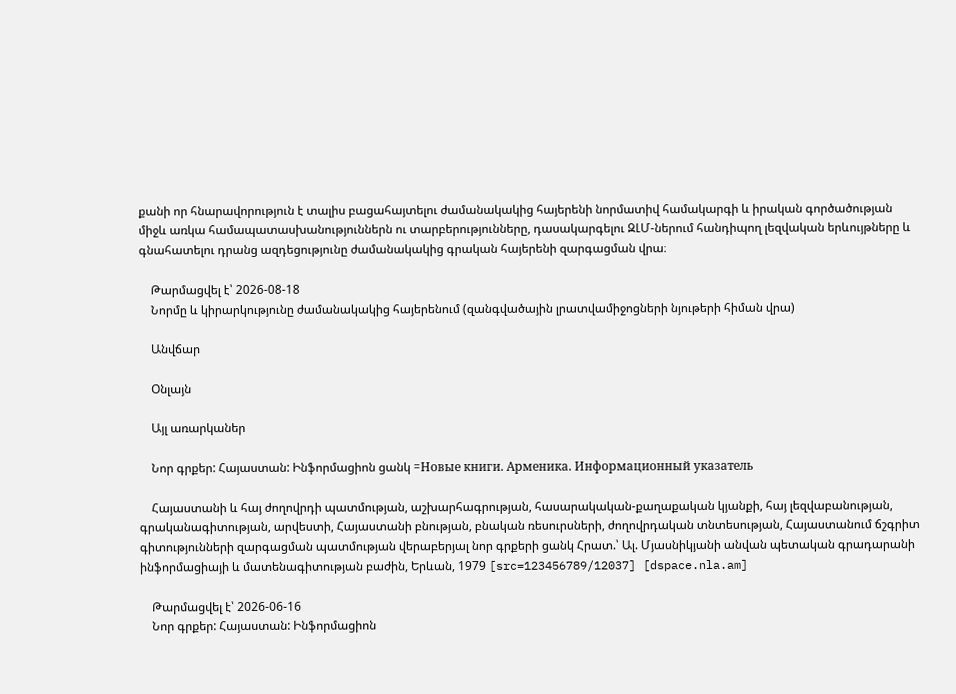քանի որ հնարավորություն է տալիս բացահայտելու ժամանակակից հայերենի նորմատիվ համակարգի և իրական գործածության միջև առկա համապատասխանություններն ու տարբերությունները, դասակարգելու ԶԼՄ-ներում հանդիպող լեզվական երևույթները և գնահատելու դրանց ազդեցությունը ժամանակակից գրական հայերենի զարգացման վրա։

    Թարմացվել է՝ 2026-08-18
    Նորմը և կիրարկությունը ժամանակակից հայերենում (զանգվածային լրատվամիջոցների նյութերի հիման վրա)

    Անվճար

    Օնլայն

    Այլ առարկաներ

    Նոր գրքեր: Հայաստան: Ինֆորմացիոն ցանկ =Новые книги. Арменика. Информационный указатель

    Հայաստանի և հայ ժողովրդի պատմության, աշխարհագրության, հասարակական-քաղաքական կյանքի, հայ լեզվաբանության, գրականագիտության, արվեստի, Հայաստանի բնության, բնական ռեսուրսների, ժողովրդական տնտեսության, Հայաստանում ճշգրիտ գիտությունների զարգացման պատմության վերաբերյալ նոր գրքերի ցանկ Հրատ.՝ Ալ. Մյասնիկյանի անվան պետական գրադարանի ինֆորմացիայի և մատենագիտության բաժին, Երևան, 1979 [src=123456789/12037] [dspace.nla.am]

    Թարմացվել է՝ 2026-06-16
    Նոր գրքեր: Հայաստան: Ինֆորմացիոն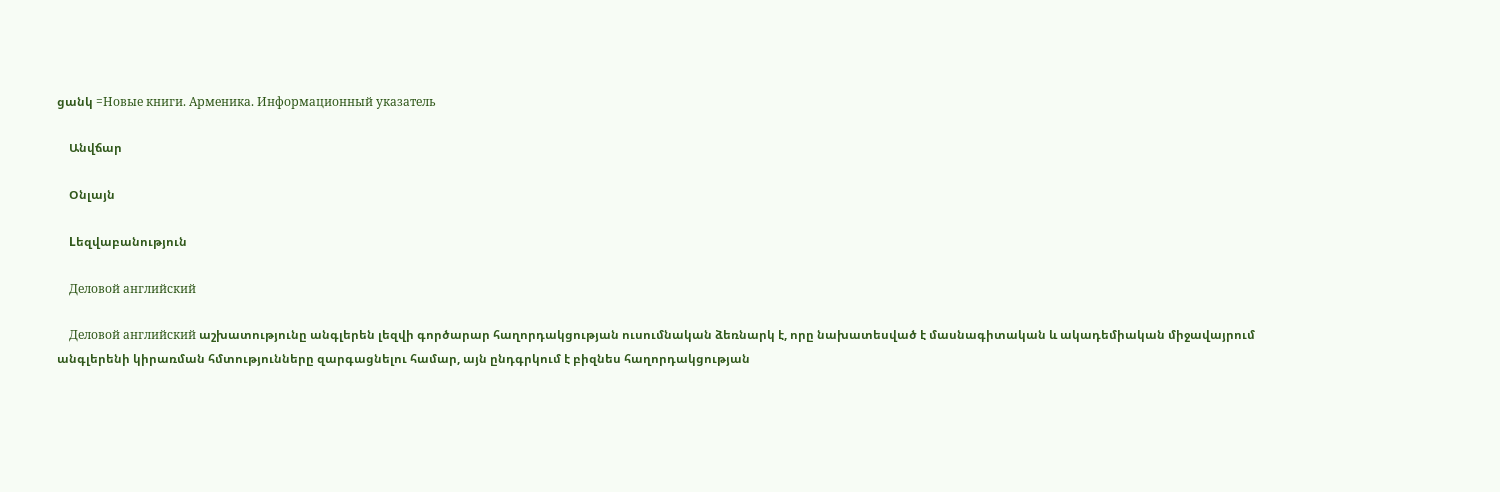ցանկ =Новые книги. Арменика. Информационный указатель

    Անվճար

    Օնլայն

    Lեզվաբանություն

    Деловой английский

    Деловой английский աշխատությունը անգլերեն լեզվի գործարար հաղորդակցության ուսումնական ձեռնարկ է, որը նախատեսված է մասնագիտական և ակադեմիական միջավայրում անգլերենի կիրառման հմտությունները զարգացնելու համար, այն ընդգրկում է բիզնես հաղորդակցության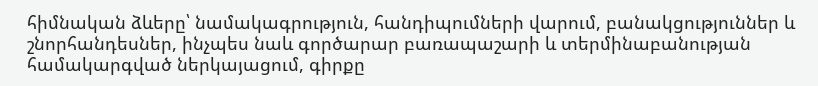հիմնական ձևերը՝ նամակագրություն, հանդիպումների վարում, բանակցություններ և շնորհանդեսներ, ինչպես նաև գործարար բառապաշարի և տերմինաբանության համակարգված ներկայացում, գիրքը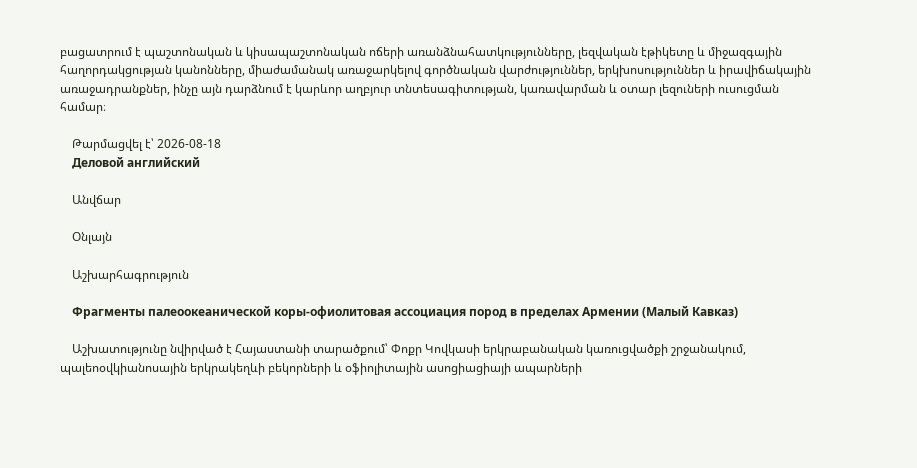բացատրում է պաշտոնական և կիսապաշտոնական ոճերի առանձնահատկությունները, լեզվական էթիկետը և միջազգային հաղորդակցության կանոնները, միաժամանակ առաջարկելով գործնական վարժություններ, երկխոսություններ և իրավիճակային առաջադրանքներ, ինչը այն դարձնում է կարևոր աղբյուր տնտեսագիտության, կառավարման և օտար լեզուների ուսուցման համար։

    Թարմացվել է՝ 2026-08-18
    Деловой английский

    Անվճար

    Օնլայն

    Աշխարհագրություն

    Фрагменты палеоокеанической коры-офиолитовая ассоциация пород в пределах Армении (Малый Кавказ)

    Աշխատությունը նվիրված է Հայաստանի տարածքում՝ Փոքր Կովկասի երկրաբանական կառուցվածքի շրջանակում, պալեոօվկիանոսային երկրակեղևի բեկորների և օֆիոլիտային ասոցիացիայի ապարների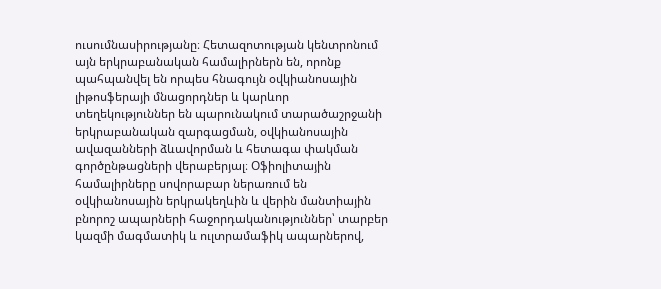ուսումնասիրությանը։ Հետազոտության կենտրոնում այն երկրաբանական համալիրներն են, որոնք պահպանվել են որպես հնագույն օվկիանոսային լիթոսֆերայի մնացորդներ և կարևոր տեղեկություններ են պարունակում տարածաշրջանի երկրաբանական զարգացման, օվկիանոսային ավազանների ձևավորման և հետագա փակման գործընթացների վերաբերյալ։ Օֆիոլիտային համալիրները սովորաբար ներառում են օվկիանոսային երկրակեղևին և վերին մանտիային բնորոշ ապարների հաջորդականություններ՝ տարբեր կազմի մագմատիկ և ուլտրամաֆիկ ապարներով,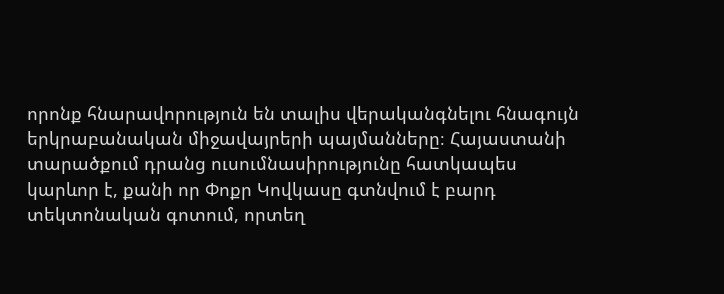որոնք հնարավորություն են տալիս վերականգնելու հնագույն երկրաբանական միջավայրերի պայմանները։ Հայաստանի տարածքում դրանց ուսումնասիրությունը հատկապես կարևոր է, քանի որ Փոքր Կովկասը գտնվում է բարդ տեկտոնական գոտում, որտեղ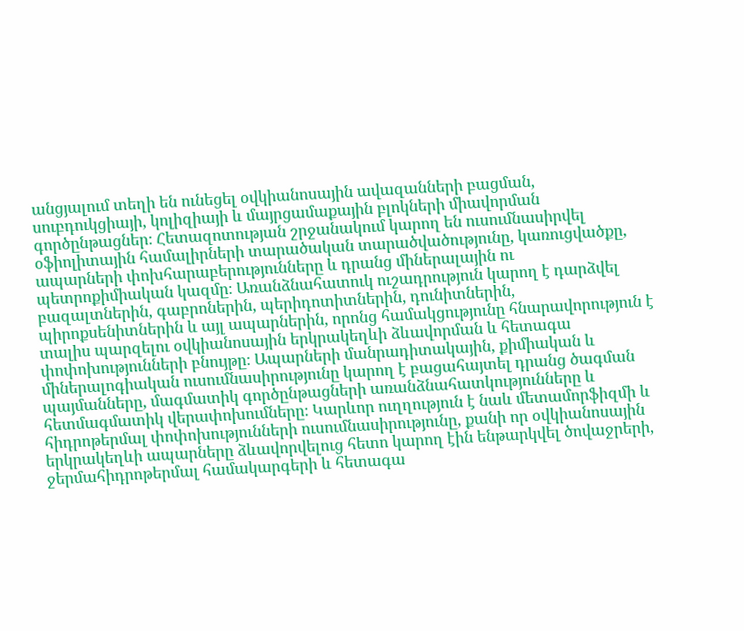անցյալում տեղի են ունեցել օվկիանոսային ավազանների բացման, սուբդուկցիայի, կոլիզիայի և մայրցամաքային բլոկների միավորման գործընթացներ։ Հետազոտության շրջանակում կարող են ուսումնասիրվել օֆիոլիտային համալիրների տարածական տարածվածությունը, կառուցվածքը, ապարների փոխհարաբերությունները և դրանց միներալային ու պետրոքիմիական կազմը։ Առանձնահատուկ ուշադրություն կարող է դարձվել բազալտներին, գաբրոներին, պերիդոտիտներին, դունիտներին, պիրոքսենիտներին և այլ ապարներին, որոնց համակցությունը հնարավորություն է տալիս պարզելու օվկիանոսային երկրակեղևի ձևավորման և հետագա փոփոխությունների բնույթը։ Ապարների մանրադիտակային, քիմիական և միներալոգիական ուսումնասիրությունը կարող է բացահայտել դրանց ծագման պայմանները, մագմատիկ գործընթացների առանձնահատկությունները և հետմագմատիկ վերափոխումները։ Կարևոր ուղղություն է նաև մետամորֆիզմի և հիդրոթերմալ փոփոխությունների ուսումնասիրությունը, քանի որ օվկիանոսային երկրակեղևի ապարները ձևավորվելուց հետո կարող էին ենթարկվել ծովաջրերի, ջերմահիդրոթերմալ համակարգերի և հետագա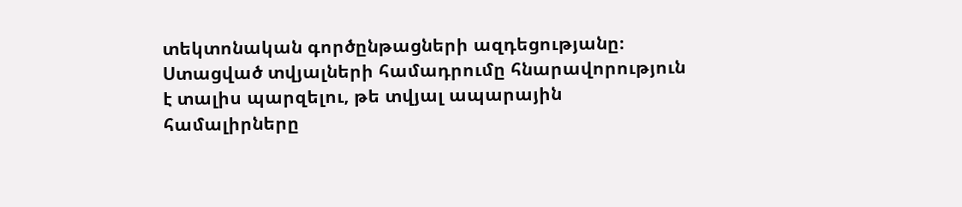տեկտոնական գործընթացների ազդեցությանը։ Ստացված տվյալների համադրումը հնարավորություն է տալիս պարզելու, թե տվյալ ապարային համալիրները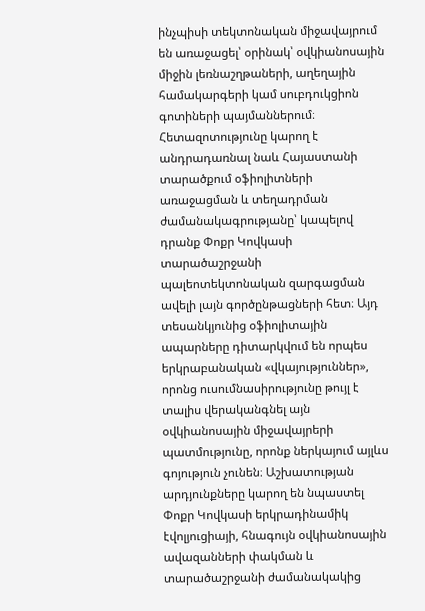ինչպիսի տեկտոնական միջավայրում են առաջացել՝ օրինակ՝ օվկիանոսային միջին լեռնաշղթաների, աղեղային համակարգերի կամ սուբդուկցիոն գոտիների պայմաններում։ Հետազոտությունը կարող է անդրադառնալ նաև Հայաստանի տարածքում օֆիոլիտների առաջացման և տեղադրման ժամանակագրությանը՝ կապելով դրանք Փոքր Կովկասի տարածաշրջանի պալեոտեկտոնական զարգացման ավելի լայն գործընթացների հետ։ Այդ տեսանկյունից օֆիոլիտային ապարները դիտարկվում են որպես երկրաբանական «վկայություններ», որոնց ուսումնասիրությունը թույլ է տալիս վերականգնել այն օվկիանոսային միջավայրերի պատմությունը, որոնք ներկայում այլևս գոյություն չունեն։ Աշխատության արդյունքները կարող են նպաստել Փոքր Կովկասի երկրադինամիկ էվոլյուցիայի, հնագույն օվկիանոսային ավազանների փակման և տարածաշրջանի ժամանակակից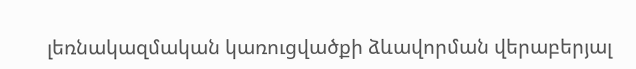լեռնակազմական կառուցվածքի ձևավորման վերաբերյալ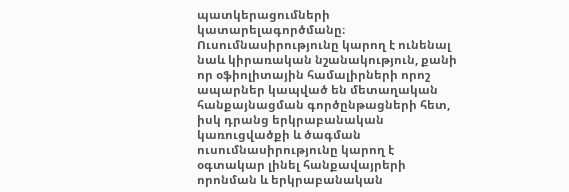պատկերացումների կատարելագործմանը։ Ուսումնասիրությունը կարող է ունենալ նաև կիրառական նշանակություն, քանի որ օֆիոլիտային համալիրների որոշ ապարներ կապված են մետաղական հանքայնացման գործընթացների հետ, իսկ դրանց երկրաբանական կառուցվածքի և ծագման ուսումնասիրությունը կարող է օգտակար լինել հանքավայրերի որոնման և երկրաբանական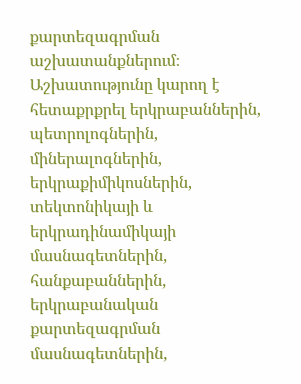քարտեզագրման աշխատանքներում։ Աշխատությունը կարող է հետաքրքրել երկրաբաններին, պետրոլոգներին, միներալոգներին, երկրաքիմիկոսներին, տեկտոնիկայի և երկրադինամիկայի մասնագետներին, հանքաբաններին, երկրաբանական քարտեզագրման մասնագետներին,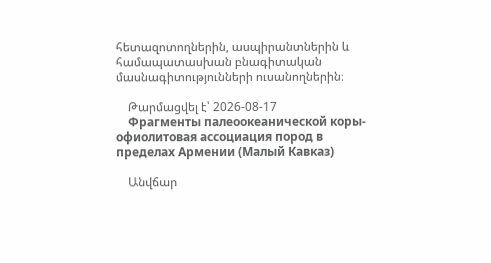հետազոտողներին, ասպիրանտներին և համապատասխան բնագիտական մասնագիտությունների ուսանողներին։

    Թարմացվել է՝ 2026-08-17
    Фрагменты палеоокеанической коры-офиолитовая ассоциация пород в пределах Армении (Малый Кавказ)

    Անվճար